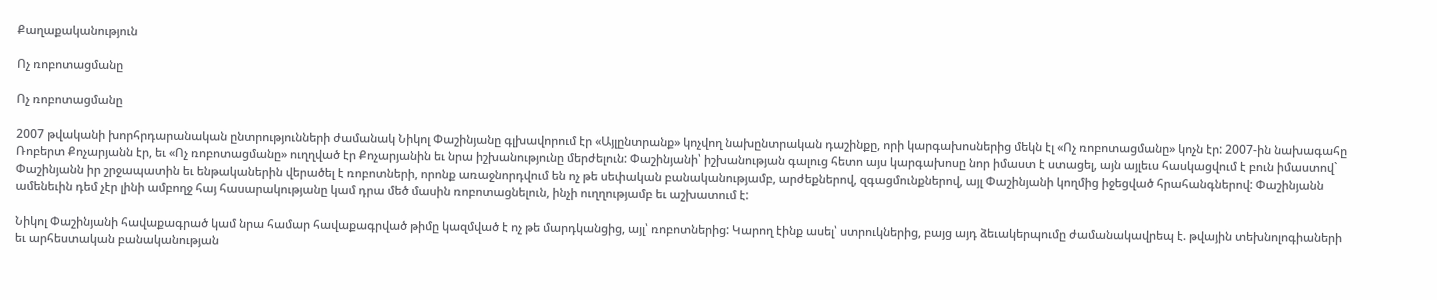Քաղաքականություն

Ոչ ռոբոտացմանը

Ոչ ռոբոտացմանը

2007 թվականի խորհրդարանական ընտրությունների ժամանակ Նիկոլ Փաշինյանը գլխավորում էր «Այլընտրանք» կոչվող նախընտրական դաշինքը, որի կարգախոսներից մեկն էլ «Ոչ ռոբոտացմանը» կոչն էր: 2007-ին նախագահը Ռոբերտ Քոչարյանն էր, եւ «Ոչ ռոբոտացմանը» ուղղված էր Քոչարյանին եւ նրա իշխանությունը մերժելուն: Փաշինյանի՝ իշխանության գալուց հետո այս կարգախոսը նոր իմաստ է ստացել, այն այլեւս հասկացվում է բուն իմաստով` Փաշինյանն իր շրջապատին եւ ենթականերին վերածել է ռոբոտների, որոնք առաջնորդվում են ոչ թե սեփական բանականությամբ, արժեքներով, զգացմունքներով, այլ Փաշինյանի կողմից իջեցված հրահանգներով: Փաշինյանն ամենեւին դեմ չէր լինի ամբողջ հայ հասարակությանը կամ դրա մեծ մասին ռոբոտացնելուն, ինչի ուղղությամբ եւ աշխատում է:

Նիկոլ Փաշինյանի հավաքագրած կամ նրա համար հավաքագրված թիմը կազմված է ոչ թե մարդկանցից, այլ՝ ռոբոտներից: Կարող էինք ասել՝ ստրուկներից, բայց այդ ձեւակերպումը ժամանակավրեպ է. թվային տեխնոլոգիաների եւ արհեստական բանականության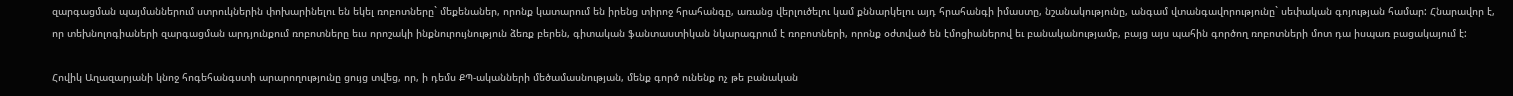զարգացման պայմաններում ստրուկներին փոխարինելու են եկել ռոբոտները` մեքենաներ, որոնք կատարում են իրենց տիրոջ հրահանգը, առանց վերլուծելու կամ քննարկելու այդ հրահանգի իմաստը, նշանակությունը, անգամ վտանգավորությունը` սեփական գոյության համար: Հնարավոր է, որ տեխնոլոգիաների զարգացման արդյունքում ռոբոտները եւս որոշակի ինքնուրույնություն ձեռք բերեն, գիտական ֆանտաստիկան նկարագրում է ռոբոտների, որոնք օժտված են էմոցիաներով եւ բանականությամբ, բայց այս պահին գործող ռոբոտների մոտ դա իսպառ բացակայում է:

Հովիկ Աղազարյանի կնոջ հոգեհանգստի արարողությունը ցույց տվեց, որ, ի դեմս ՔՊ-ականների մեծամասնության, մենք գործ ունենք ոչ թե բանական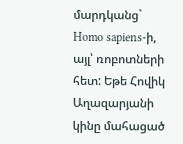մարդկանց` Homo sapiens-ի, այլ՝ ռոբոտների հետ: Եթե Հովիկ Աղազարյանի կինը մահացած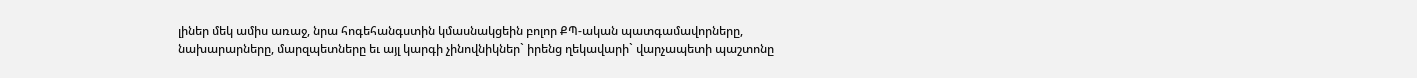լիներ մեկ ամիս առաջ, նրա հոգեհանգստին կմասնակցեին բոլոր ՔՊ-ական պատգամավորները, նախարարները, մարզպետները եւ այլ կարգի չինովնիկներ` իրենց ղեկավարի` վարչապետի պաշտոնը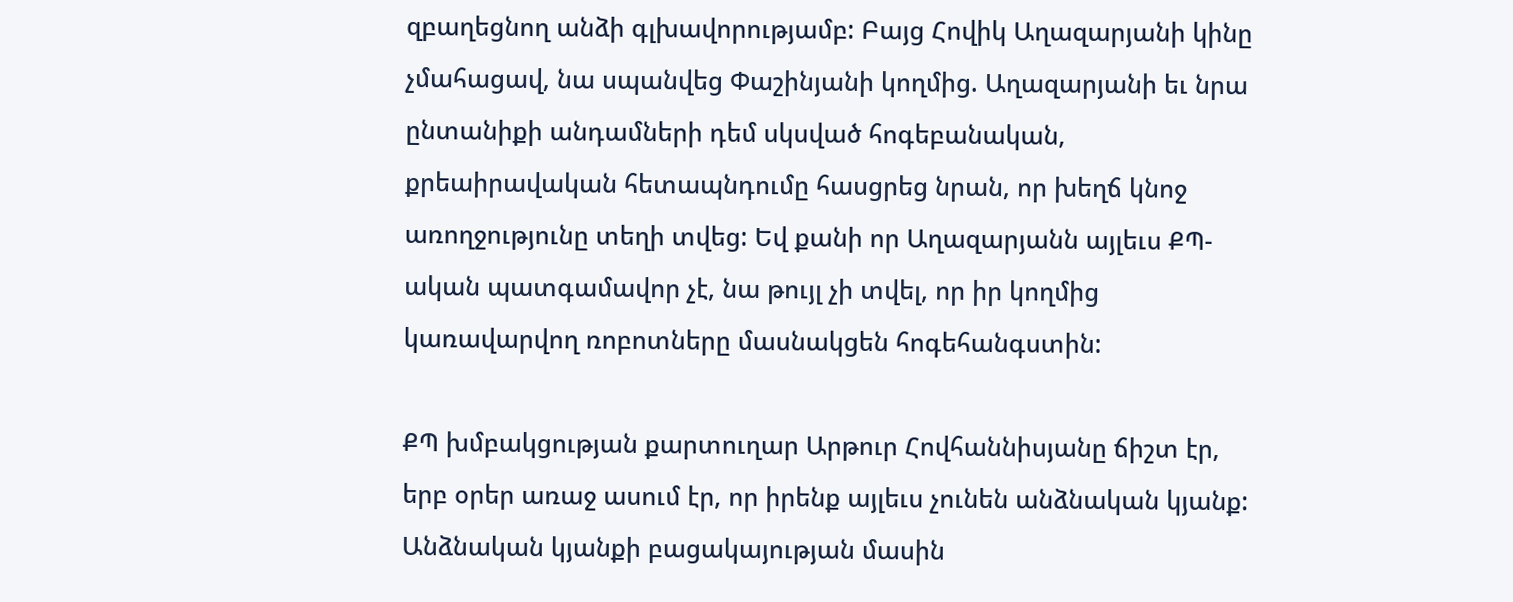զբաղեցնող անձի գլխավորությամբ: Բայց Հովիկ Աղազարյանի կինը չմահացավ, նա սպանվեց Փաշինյանի կողմից. Աղազարյանի եւ նրա ընտանիքի անդամների դեմ սկսված հոգեբանական, քրեաիրավական հետապնդումը հասցրեց նրան, որ խեղճ կնոջ առողջությունը տեղի տվեց: Եվ քանի որ Աղազարյանն այլեւս ՔՊ-ական պատգամավոր չէ, նա թույլ չի տվել, որ իր կողմից կառավարվող ռոբոտները մասնակցեն հոգեհանգստին:

ՔՊ խմբակցության քարտուղար Արթուր Հովհաննիսյանը ճիշտ էր, երբ օրեր առաջ ասում էր, որ իրենք այլեւս չունեն անձնական կյանք: Անձնական կյանքի բացակայության մասին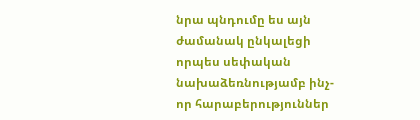նրա պնդումը ես այն ժամանակ ընկալեցի որպես սեփական նախաձեռնությամբ ինչ-որ հարաբերություններ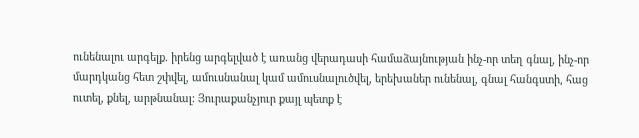ունենալու արգելք. իրենց արգելված է առանց վերադասի համաձայնության ինչ-որ տեղ գնալ, ինչ-որ մարդկանց հետ շփվել, ամուսնանալ կամ ամուսնալուծվել, երեխաներ ունենալ, գնալ հանգստի, հաց ուտել, քնել, արթնանալ: Յուրաքանչյուր քայլ պետք է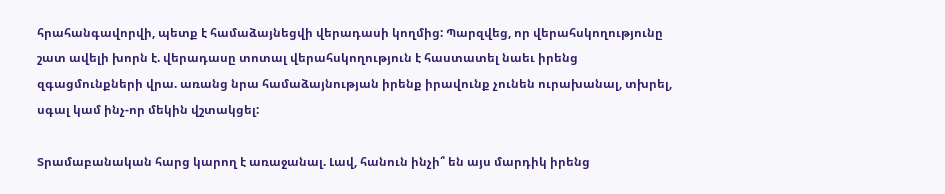հրահանգավորվի, պետք է համաձայնեցվի վերադասի կողմից: Պարզվեց, որ վերահսկողությունը շատ ավելի խորն է. վերադասը տոտալ վերահսկողություն է հաստատել նաեւ իրենց զգացմունքների վրա. առանց նրա համաձայնության իրենք իրավունք չունեն ուրախանալ, տխրել, սգալ կամ ինչ-որ մեկին վշտակցել:

Տրամաբանական հարց կարող է առաջանալ. Լավ, հանուն ինչի՞ են այս մարդիկ իրենց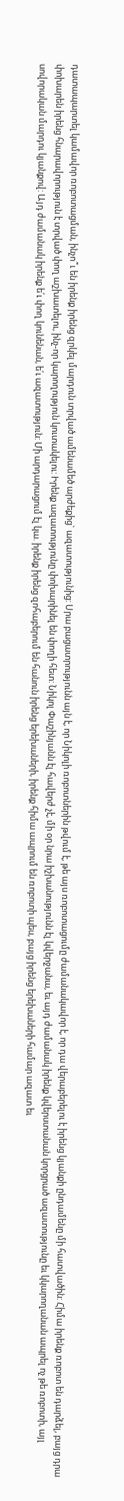դատապարտել կամավոր ռոբոտացման, ինչո՞ւ են իրենք իրենց զրկել մարդուն տրված ամենամեծ արժեքից` ազատությունից: Սրա բացատրությունն այն է, որ Նիկոլի ռոբոտներին թվում է, թե այս ռոբոտացումը ժամանակավոր է, որ դա վերաբերելու է իրենց կյանքի ընդամենը մի հատվածին: Հիմա իրենք ռոբոտ են դարձել, բայց դրա փոխարեն իրենց հնարավորություն է տրված փող աշխատելու, ինչ-որ կարողություն կուտակելու: Իրենք ազատությունը փոխարինել են փողի հետ: Նիկոլ Փաշինյանն էլ հավերժ չէ, մի օր նրա իշխանությունն էլ կվերջանա, եւ այդ ժամանակ իրենք կվերստանան կորցրած ազատությունը եւ կկարողանան ապրել ոչ թե ռոբոտի, այլ սովորական մարդու կյանքով: Այդ ժամանակ իրենք ե՛ւ փող կունենան, ե՛ւ ազատություն: Մի արդարացում էլ կա. իրենք իրենց զոհաբերում են հանուն իրենց երեխաների, իրենք հիմա ապրում են ռոբոտի պես, բայց իրենց երեխաների համար ազատ եւ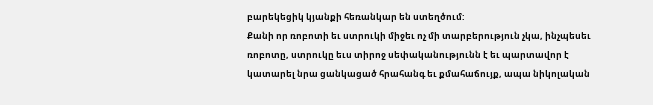բարեկեցիկ կյանքի հեռանկար են ստեղծում:
Քանի որ ռոբոտի եւ ստրուկի միջեւ ոչ մի տարբերություն չկա, ինչպեսեւ ռոբոտը, ստրուկը եւս տիրոջ սեփականությունն է եւ պարտավոր է կատարել նրա ցանկացած հրահանգ եւ քմահաճույք, ապա նիկոլական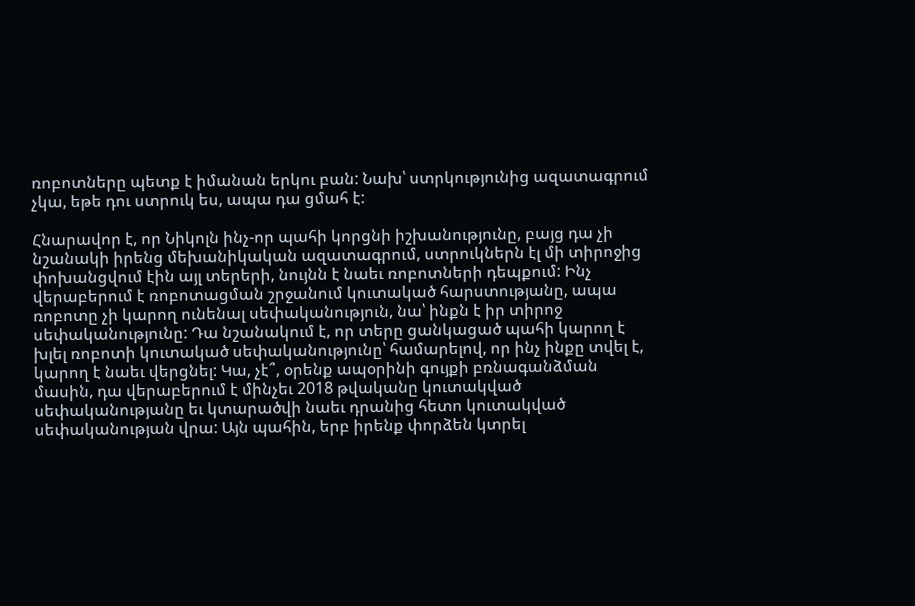ռոբոտները պետք է իմանան երկու բան: Նախ՝ ստրկությունից ազատագրում չկա, եթե դու ստրուկ ես, ապա դա ցմահ է:

Հնարավոր է, որ Նիկոլն ինչ-որ պահի կորցնի իշխանությունը, բայց դա չի նշանակի իրենց մեխանիկական ազատագրում, ստրուկներն էլ մի տիրոջից փոխանցվում էին այլ տերերի, նույնն է նաեւ ռոբոտների դեպքում: Ինչ վերաբերում է ռոբոտացման շրջանում կուտակած հարստությանը, ապա ռոբոտը չի կարող ունենալ սեփականություն, նա՝ ինքն է իր տիրոջ սեփականությունը: Դա նշանակում է, որ տերը ցանկացած պահի կարող է խլել ռոբոտի կուտակած սեփականությունը՝ համարելով, որ ինչ ինքը տվել է, կարող է նաեւ վերցնել: Կա, չէ՞, օրենք ապօրինի գույքի բռնագանձման մասին, դա վերաբերում է մինչեւ 2018 թվականը կուտակված սեփականությանը եւ կտարածվի նաեւ դրանից հետո կուտակված սեփականության վրա: Այն պահին, երբ իրենք փորձեն կտրել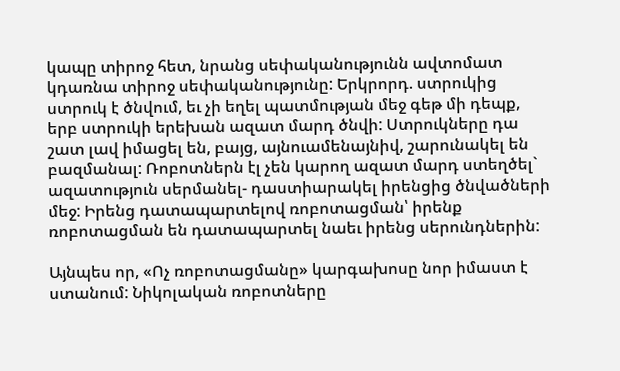կապը տիրոջ հետ, նրանց սեփականությունն ավտոմատ կդառնա տիրոջ սեփականությունը: Երկրորդ. ստրուկից ստրուկ է ծնվում, եւ չի եղել պատմության մեջ գեթ մի դեպք, երբ ստրուկի երեխան ազատ մարդ ծնվի: Ստրուկները դա շատ լավ իմացել են, բայց, այնուամենայնիվ, շարունակել են բազմանալ: Ռոբոտներն էլ չեն կարող ազատ մարդ ստեղծել` ազատություն սերմանել- դաստիարակել իրենցից ծնվածների մեջ: Իրենց դատապարտելով ռոբոտացման՝ իրենք ռոբոտացման են դատապարտել նաեւ իրենց սերունդներին:

Այնպես որ, «Ոչ ռոբոտացմանը» կարգախոսը նոր իմաստ է ստանում: Նիկոլական ռոբոտները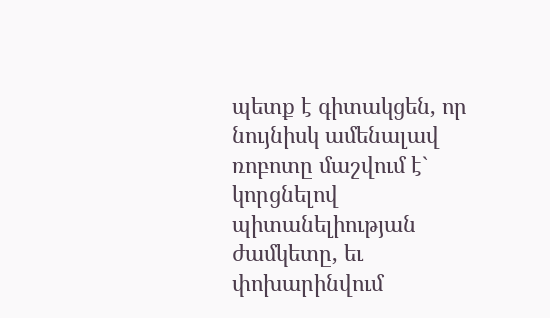պետք է գիտակցեն, որ նույնիսկ ամենալավ ռոբոտը մաշվում է` կորցնելով պիտանելիության ժամկետը, եւ փոխարինվում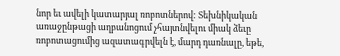նոր եւ ավելի կատարյալ ռոբոտներով: Տեխնիկական առաջընթացի աղբանոցում չհայտնվելու միակ ձեւը ռոբոտացումից ազատագրվելն է, մարդ դառնալը, եթե,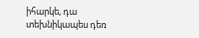իհարկե, դա տեխնիկապես դեռ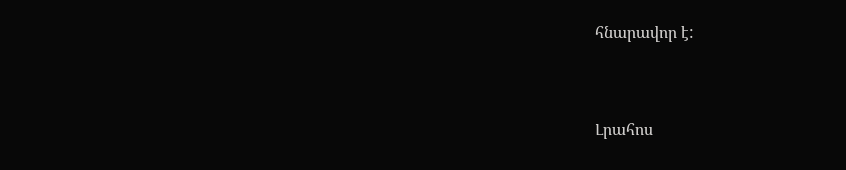հնարավոր է:


Լրահոս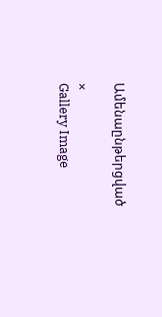Ամենաընթերցված

×
Gallery Image